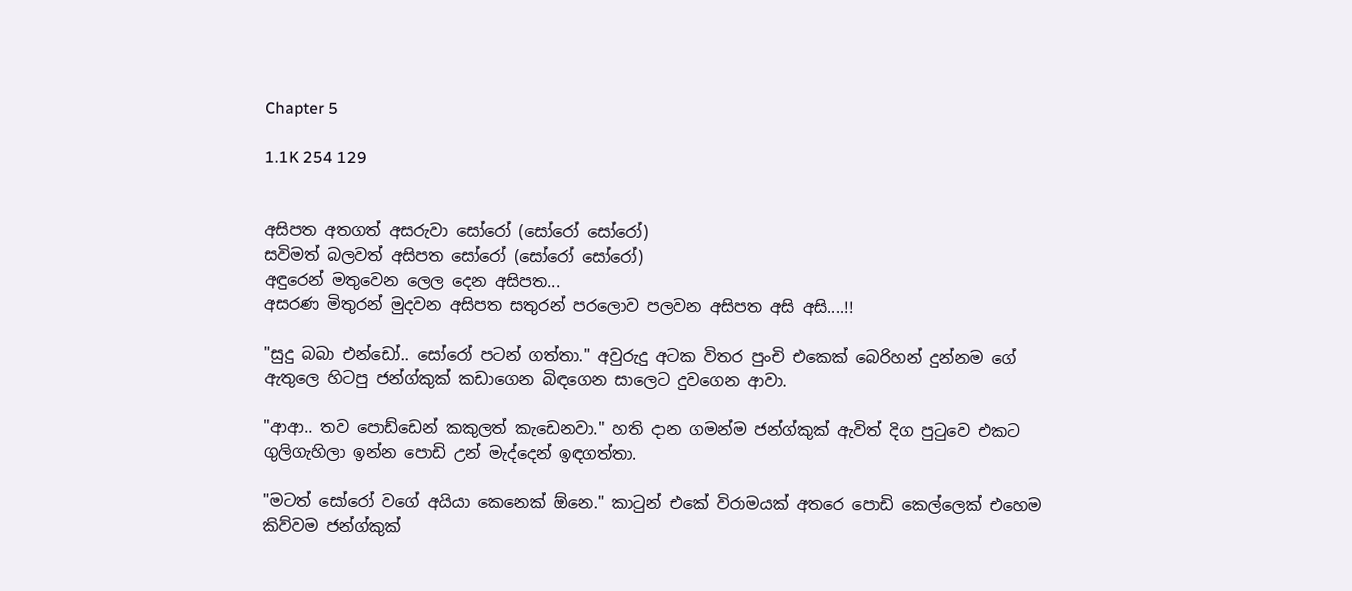Chapter 5

1.1K 254 129


අසිපත අතගත් අසරුවා සෝරෝ (සෝරෝ සෝරෝ)
සවිමත් බලවත් අසිපත සෝරෝ (සෝරෝ සෝරෝ)
අඳුරෙන් මතුවෙන ලෙල දෙන අසිපත...
අසරණ මිතුරන් මුදවන අසිපත සතුරන් පරලොව පලවන අසිපත අසි අසි....!!

"සුදු බබා එන්ඩෝ.. සෝරෝ පටන් ගත්තා." අවුරුදු අටක විතර පුංචි එකෙක් බෙරිහන් දුන්නම ගේ ඇතුලෙ හිටපු ජන්ග්කුක් කඩාගෙන බිඳගෙන සාලෙට දුවගෙන ආවා.

"ආආ.. තව පොඩ්ඩෙන් කකුලත් කැඩෙනවා." හති දාන ගමන්ම ජන්ග්කුක් ඇවිත් දිග පුටුවෙ එකට ගුලිගැහිලා ඉන්න පොඩි උන් මැද්දෙන් ඉඳගත්තා.

"මටත් සෝරෝ වගේ අයියා කෙනෙක් ඕනෙ." කාටුන් එකේ විරාමයක් අතරෙ පොඩි කෙල්ලෙක් එහෙම කිව්වම ජන්ග්කුක්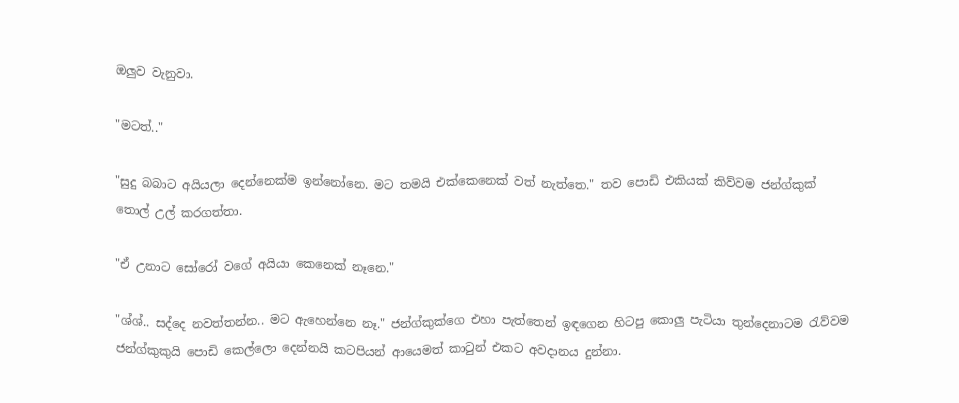ඔලුව වැනුවා.

"මටත්.."

"සුදු බබාට අයියලා දෙන්නෙක්ම ඉන්නෝනෙ. මට තමයි එක්කෙනෙක් වත් නැත්තෙ." තව පොඩි එකියක් කිව්වම ජන්ග්කුක් තොල් උල් කරගත්තා.

"ඒ උනාට සෝරෝ වගේ අයියා කෙනෙක් නෑනෙ."

"ශ්ශ්.. සද්දෙ නවත්තන්න.. මට ඇහෙන්නෙ නෑ." ජන්ග්කුක්ගෙ එහා පැත්තෙන් ඉඳගෙන හිටපු කොලු පැටියා තුන්දෙනාටම රැව්වම ජන්ග්කුකුයි පොඩි කෙල්ලො දෙන්නයි කටපියන් ආයෙමත් කාටුන් එකට අවදානය දුන්නා.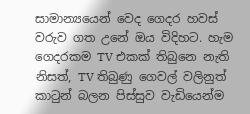සාමාන්‍යයෙන් වෙද ගෙදර හවස් වරුව ගත උනේ ඔය විදිහට. හැම ගෙදරකම TV එකක් තිබුනෙ නැති නිසත්, TV තිබුණු ගෙවල් වලිනුත් කාටුන් බලන පිස්සුව වැඩියෙන්ම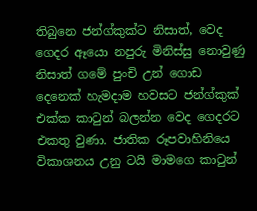තිබුනෙ ජන්ග්කුක්ට නිසාත්, වෙද ගෙදර ඈයො නපුරු මිනිස්සු නොවුණු නිසාත් ගමේ පුංචි උන් ගොඩ දෙනෙක් හැමදාම හවසට ජන්ග්කුක් එක්ක කාටුන් බලන්න වෙද ගෙදරට එකතු වුණා. ජාතික රූපවාහිනියෙ විකාශනය උනු ටයි මාමගෙ කාටුන්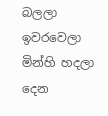බලලා ඉවරවෙලා මින්හි හදලා දෙන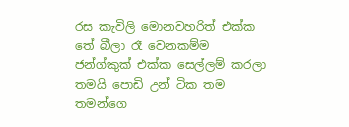රස කැවිලි මොනවහරිත් එක්ක තේ බීලා රෑ වෙනකම්ම ජන්ග්කුක් එක්ක සෙල්ලම් කරලා තමයි පොඩි උන් ටික තම තමන්ගෙ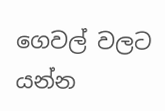ගෙවල් වලට යන්න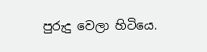පුරුදු වෙලා හිටියෙ.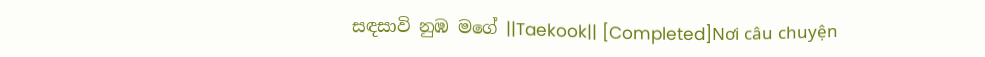සඳසාවි නුඹ මගේ ||Taekook|| [Completed]Nơi câu chuyện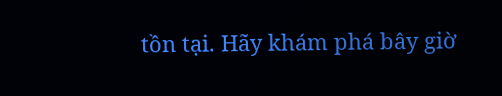tồn tại. Hãy khám phá bây giờ